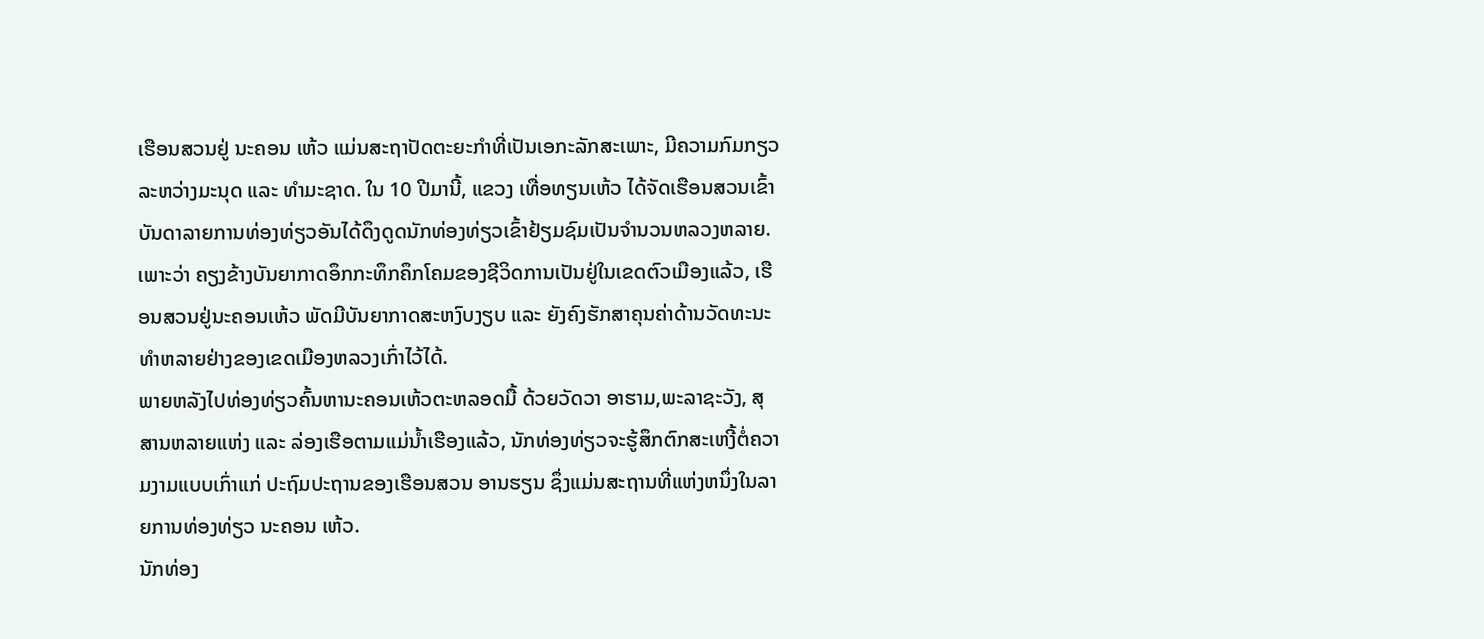ເຮືອນສວນຢູ່ ນະຄອນ ເຫ້ວ ແມ່ນສະຖາປັດຕະຍະກຳທີ່ເປັນເອກະລັກສະເພາະ, ມີຄວາມກົມກຽວ ລະຫວ່າງມະນຸດ ແລະ ທຳມະຊາດ. ໃນ 10 ປີມານີ້, ແຂວງ ເທື່ອທຽນເຫ້ວ ໄດ້ຈັດເຮືອນສວນເຂົ້າບັນດາລາຍການທ່ອງທ່ຽວອັນໄດ້ດຶງດູດນັກທ່ອງທ່ຽວເຂົ້າຢ້ຽມຊົມເປັນຈຳນວນຫລວງຫລາຍ. ເພາະວ່າ ຄຽງຂ້າງບັນຍາກາດອຶກກະທຶກຄຶກໂຄມຂອງຊີວິດການເປັນຢູ່ໃນເຂດຕົວເມືອງແລ້ວ, ເຮືອນສວນຢູ່ນະຄອນເຫ້ວ ພັດມີບັນຍາກາດສະຫງົບງຽບ ແລະ ຍັງຄົງຮັກສາຄຸນຄ່າດ້ານວັດທະນະທຳຫລາຍຢ່າງຂອງເຂດເມືອງຫລວງເກົ່າໄວ້ໄດ້.
ພາຍຫລັງໄປທ່ອງທ່ຽວຄົ້ນຫານະຄອນເຫ້ວຕະຫລອດມື້ ດ້ວຍວັດວາ ອາຮາມ,ພະລາຊະວັງ, ສຸສານຫລາຍແຫ່ງ ແລະ ລ່ອງເຮືອຕາມແມ່ນ້ຳເຮືອງແລ້ວ, ນັກທ່ອງທ່ຽວຈະຮູ້ສຶກຕົກສະເຫງີ້ຕໍ່ຄວາມງາມແບບເກົ່າແກ່ ປະຖົມປະຖານຂອງເຮືອນສວນ ອານຮຽນ ຊຶ່ງແມ່ນສະຖານທີ່ແຫ່ງຫນຶ່ງໃນລາຍການທ່ອງທ່ຽວ ນະຄອນ ເຫ້ວ.
ນັກທ່ອງ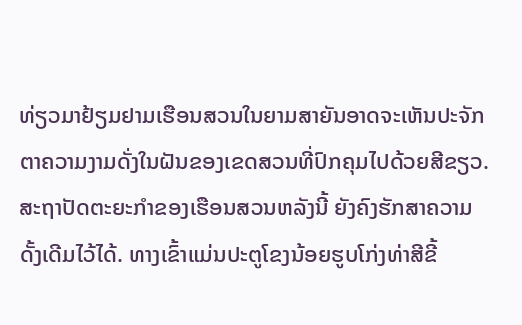ທ່ຽວມາຢ້ຽມຢາມເຮືອນສວນໃນຍາມສາຍັນອາດຈະເຫັນປະຈັກຕາຄວາມງາມດັ່ງໃນຝັນຂອງເຂດສວນທີ່ປົກຄຸມໄປດ້ວຍສີຂຽວ. ສະຖາປັດຕະຍະກຳຂອງເຮືອນສວນຫລັງນີ້ ຍັງຄົງຮັກສາຄວາມດັ້ງເດີມໄວ້ໄດ້. ທາງເຂົ້າແມ່ນປະຕູໂຂງນ້ອຍຮູບໂກ່ງທ່າສີຂີ້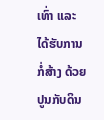ເທົ່າ ແລະ ໄດ້ຮັບການກໍ່ສ້າງ ດ້ວຍປູນກັບດິນ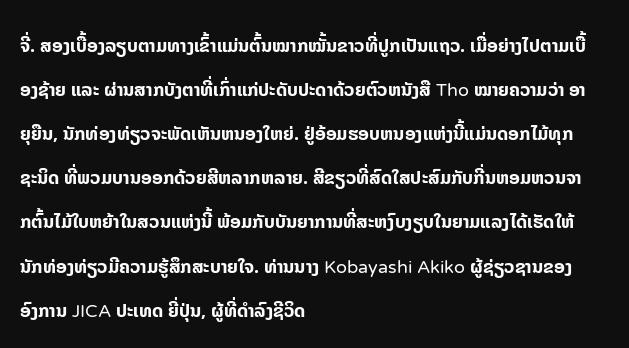ຈີ່. ສອງເບື້ອງລຽບຕາມທາງເຂົ້າແມ່ນຕົ້ນໝາກໝັ້ນຂາວທີ່ປູກເປັນແຖວ. ເມື່ອຍ່າງໄປຕາມເບື້ອງຊ້າຍ ແລະ ຜ່ານສາກບັງຕາທີ່ເກົ່າແກ່ປະດັບປະດາດ້ວຍຕົວຫນັງສື Tho ໝາຍຄວາມວ່າ ອາຍຸຍືນ, ນັກທ່ອງທ່ຽວຈະພັດເຫັນຫນອງໃຫຍ່. ຢູ່ອ້ອມຮອບຫນອງແຫ່ງນີ້ແມ່ນດອກໄມ້ທຸກຊະນິດ ທີ່ພວມບານອອກດ້ວຍສີຫລາກຫລາຍ. ສີຂຽວທີ່ສົດໃສປະສົມກັບກີ່ນຫອມຫວນຈາກຕົ້ນໄມ້ໃບຫຍ້າໃນສວນແຫ່ງນີ້ ພ້ອມກັບບັນຍາການທີ່ສະຫງົບງຽບໃນຍາມແລງໄດ້ເຮັດໃຫ້ນັກທ່ອງທ່ຽວມີຄວາມຮູ້ສຶກສະບາຍໃຈ. ທ່ານນາງ Kobayashi Akiko ຜູ້ຊ່ຽວຊານຂອງ ອົງການ JICA ປະເທດ ຍີ່ປຸ່ນ, ຜູ້ທີ່ດຳລົງຊີວິດ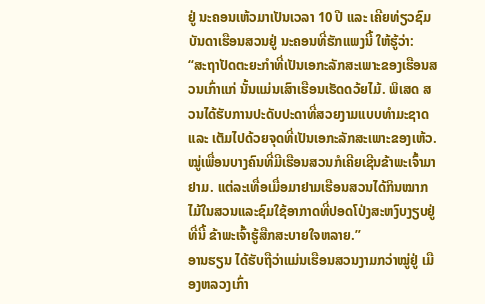ຢູ່ ນະຄອນເຫ້ວມາເປັນເວລາ 10 ປີ ແລະ ເຄີຍທ່ຽວຊົມບັນດາເຮືອນສວນຢູ່ ນະຄອນທີ່ຮັກແພງນີ້ ໃຫ້ຮູ້ວ່າ:
“ສະຖາປັດຕະຍະກຳທີ່ເປັນເອກະລັກສະເພາະຂອງເຮືອນສວນເກົ່າແກ່ ນັ້ນແມ່ນເສົາເຮືອນເຮັດດວ້ຍໄມ້. ພິເສດ ສວນໄດ້ຮັບການປະດັບປະດາທີ່ສວຍງາມແບບທຳມະຊາດ ແລະ ເຕັມໄປດ້ວຍຈຸດທີ່ເປັນເອກະລັກສະເພາະຂອງເຫ້ວ. ໝູ່ເພື່ອນບາງຄົນທີ່ມີເຮືອນສວນກໍເຄີຍເຊີນຂ້າພະເຈົ້າມາຢາມ. ແຕ່ລະເທື່ອເມື່ອມາຢາມເຮືອນສວນໄດ້ກິນໝາກໄມ້ໃນສວນແລະຊົມໃຊ້ອາກາດທີ່ປອດໂປ່ງສະຫງົບງຽບຢູ່ທີ່ນີ້ ຂ້າພະເຈົ້າຮູ້ສືກສະບາຍໃຈຫລາຍ.”
ອານຮຽນ ໄດ້ຮັບຖືວ່າແມ່ນເຮືອນສວນງາມກວ່າໝູ່ຢູ່ ເມືອງຫລວງເກົ່າ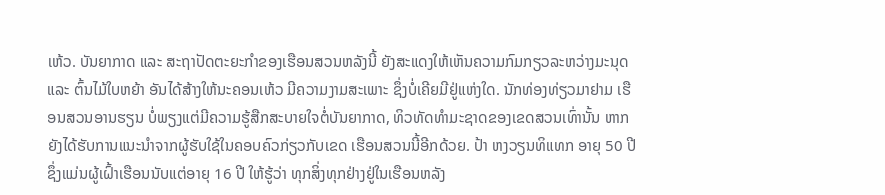ເຫ້ວ. ບັນຍາກາດ ແລະ ສະຖາປັດຕະຍະກຳຂອງເຮືອນສວນຫລັງນີ້ ຍັງສະແດງໃຫ້ເຫັນຄວາມກົມກຽວລະຫວ່າງມະນຸດ ແລະ ຕົ້ນໄມ້ໃບຫຍ້າ ອັນໄດ້ສ້າງໃຫ້ນະຄອນເຫ້ວ ມີຄວາມງາມສະເພາະ ຊຶ່ງບໍ່ເຄີຍມີຢູ່ແຫ່ງໃດ. ນັກທ່ອງທ່ຽວມາຢາມ ເຮືອນສວນອານຮຽນ ບໍ່ພຽງແຕ່ມີຄວາມຮູ້ສືກສະບາຍໃຈຕໍ່ບັນຍາກາດ, ທິວທັດທຳມະຊາດຂອງເຂດສວນເທົ່ານັ້ນ ຫາກຍັງໄດ້ຮັບການແນະນຳຈາກຜູ້ຮັບໃຊ້ໃນຄອບຄົວກ່ຽວກັບເຂດ ເຮືອນສວນນີ້ອີກດ້ວຍ. ປ້າ ຫງວຽນທິແທກ ອາຍຸ 50 ປີ ຊຶ່ງແມ່ນຜູ້ເຝົ້າເຮືອນນັບແຕ່ອາຍຸ 16 ປີ ໃຫ້ຮູ້ວ່າ ທຸກສິ່ງທຸກຢ່າງຢູ່ໃນເຮືອນຫລັງ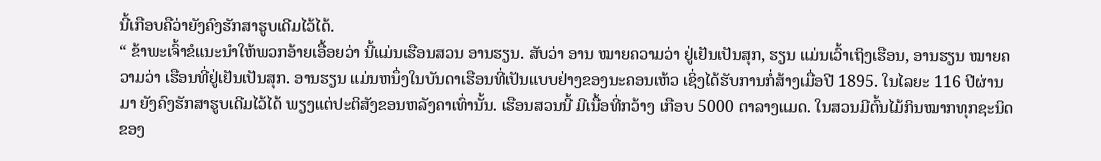ນີ້ເກືອບຄືວ່າຍັງຄົງຮັກສາຮູບເດີມໄວ້ໄດ້.
“ ຂ້າພະເຈົ້າຂໍແນະນຳໃຫ້ພວກອ້າຍເອື້ອຍວ່າ ນີ້ແມ່ນເຮືອນສວນ ອານຮຽນ. ສັບວ່າ ອານ ໝາຍຄວາມວ່າ ຢູ່ເຢັນເປັນສຸກ, ຮຽນ ແມ່ນເວົ້າເຖິງເຮືອນ, ອານຮຽນ ໝາຍຄວາມວ່າ ເຮືອນທີ່ຢູ່ເຢັນເປັນສຸກ. ອານຮຽນ ແມ່ນຫນຶ່ງໃນບັນດາເຮືອນທີ່ເປັນແບບຢ່າງຂອງນະຄອນເຫ້ວ ເຊິ່ງໄດ້ຮັບການກໍ່ສ້າງເມື່ອປີ 1895. ໃນໄລຍະ 116 ປີຜ່ານມາ ຍັງຄົງຮັກສາຮູບເດີມໄວ້ໄດ້ ພຽງແຕ່ປະຕິສັງຂອນຫລັງຄາເທົ່ານັ້ນ. ເຮືອນສວນນີ້ ມີເນື້ອທີ່ກວ້າງ ເກືອບ 5000 ຕາລາງແມດ. ໃນສວນມີຕົ້ນໄມ້ກິນໝາກທຸກຊະນິດຂອງ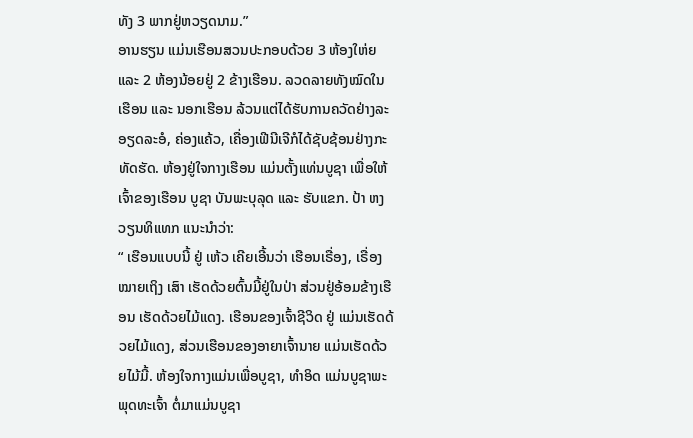ທັງ 3 ພາກຢູ່ຫວຽດນາມ.”
ອານຮຽນ ແມ່ນເຮືອນສວນປະກອບດ້ວຍ 3 ຫ້ອງໃຫ່ຍ ແລະ 2 ຫ້ອງນ້ອຍຢູ່ 2 ຂ້າງເຮືອນ. ລວດລາຍທັງໝົດໃນເຮືອນ ແລະ ນອກເຮືອນ ລ້ວນແຕ່ໄດ້ຮັບການຄວັດຢ່າງລະອຽດລະອໍ, ຄ່ອງແຄ້ວ, ເຄື່ອງເຟີນີເຈີກໍໄດ້ຊັບຊ້ອນຢ່າງກະທັດຮັດ. ຫ້ອງຢູ່ໃຈກາງເຮືອນ ແມ່ນຕັ້ງແທ່ນບູຊາ ເພື່ອໃຫ້ເຈົ້າຂອງເຮືອນ ບູຊາ ບັນພະບຸລຸດ ແລະ ຮັບແຂກ. ປ້າ ຫງວຽນທິແທກ ແນະນຳວ່າ:
“ ເຮືອນແບບນີ້ ຢູ່ ເຫ້ວ ເຄີຍເອີ້ນວ່າ ເຮືອນເຣື່ອງ, ເຣື່ອງໝາຍເຖິງ ເສົາ ເຮັດດ້ວຍຕົ້ນມີ້ຢູ່ໃນປ່າ ສ່ວນຢູ່ອ້ອມຂ້າງເຮືອນ ເຮັດດ້ວຍໄມ້ແດງ. ເຮືອນຂອງເຈົ້າຊີວິດ ຢູ່ ແມ່ນເຮັດດ້ວຍໄມ້ແດງ, ສ່ວນເຮືອນຂອງອາຍາເຈົ້ານາຍ ແມ່ນເຮັດດ້ວຍໄມ້ມີ້. ຫ້ອງໃຈກາງແມ່ນເພື່ອບູຊາ, ທຳອິດ ແມ່ນບູຊາພະພຸດທະເຈົ້າ ຕໍ່ມາແມ່ນບູຊາ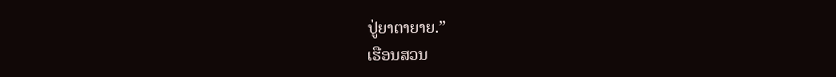ປູ່ຍາຕາຍາຍ.”
ເຮືອນສວນ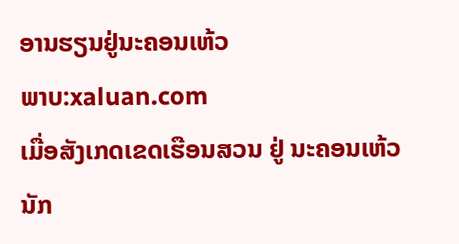ອານຮຽນຢູ່ນະຄອນເຫ້ວ
ພາບ:xaluan.com
ເມື່ອສັງເກດເຂດເຮືອນສວນ ຢູ່ ນະຄອນເຫ້ວ ນັກ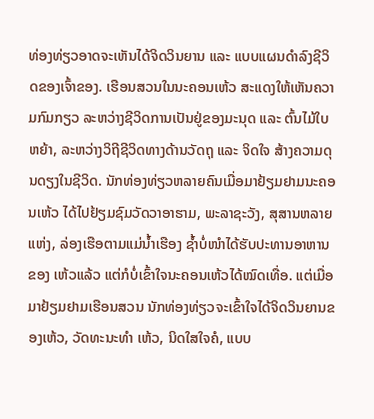ທ່ອງທ່ຽວອາດຈະເຫັນໄດ້ຈິດວິນຍານ ແລະ ແບບແຜນດຳລົງຊີວິດຂອງເຈົ້າຂອງ. ເຮືອນສວນໃນນະຄອນເຫ້ວ ສະແດງໃຫ້ເຫັນຄວາມກົມກຽວ ລະຫວ່າງຊີວິດການເປັນຢູ່ຂອງມະນຸດ ແລະ ຕົ້ນໄມ້ໃບຫຍ້າ, ລະຫວ່າງວິຖີຊີວິດທາງດ້ານວັດຖຸ ແລະ ຈິດໃຈ ສ້າງຄວາມດຸນດຽງໃນຊີວິດ. ນັກທ່ອງທ່ຽວຫລາຍຄົນເມື່ອມາຢ້ຽມຢາມນະຄອນເຫ້ວ ໄດ້ໄປຢ້ຽມຊົມວັດວາອາຮາມ, ພະລາຊະວັງ, ສຸສານຫລາຍແຫ່ງ, ລ່ອງເຮືອຕາມແມ່ນ້ຳເຮືອງ ຊ້ຳບໍ່ໜຳໄດ້ຮັບປະທານອາຫານຂອງ ເຫ້ວແລ້ວ ແຕ່ກໍບໍ່ເຂົ້າໃຈນະຄອນເຫ້ວໄດ້ໝົດເທື່ອ. ແຕ່ເມື່ອມາຢ້ຽມຢາມເຮືອນສວນ ນັກທ່ອງທ່ຽວຈະເຂົ້າໃຈໄດ້ຈິດວິນຍານຂອງເຫ້ວ, ວັດທະນະທຳ ເຫ້ວ, ນິດໃສໃຈຄໍ, ແບບ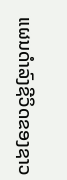ແຜນດຳລົງຊີວິດຂອງຊາວ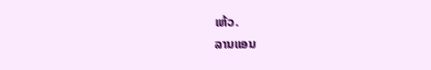ເຫ້ວ.
ລານແອນ